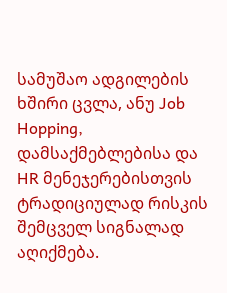სამუშაო ადგილების ხშირი ცვლა, ანუ Job Hopping, დამსაქმებლებისა და HR მენეჯერებისთვის ტრადიციულად რისკის შემცველ სიგნალად აღიქმება.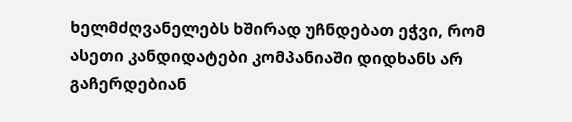ხელმძღვანელებს ხშირად უჩნდებათ ეჭვი, რომ ასეთი კანდიდატები კომპანიაში დიდხანს არ გაჩერდებიან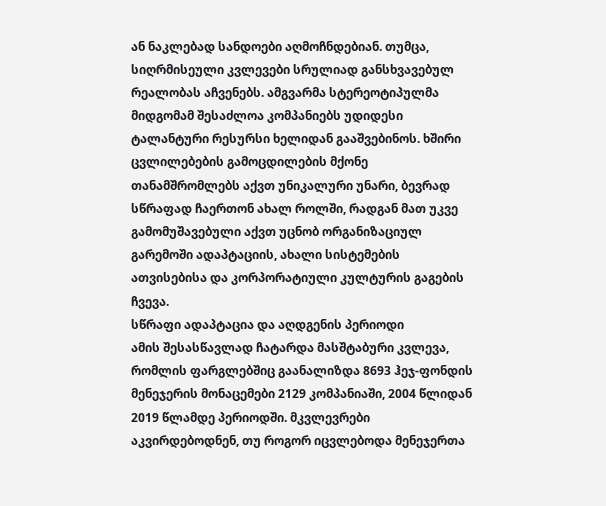ან ნაკლებად სანდოები აღმოჩნდებიან. თუმცა, სიღრმისეული კვლევები სრულიად განსხვავებულ რეალობას აჩვენებს. ამგვარმა სტერეოტიპულმა მიდგომამ შესაძლოა კომპანიებს უდიდესი ტალანტური რესურსი ხელიდან გააშვებინოს. ხშირი ცვლილებების გამოცდილების მქონე თანამშრომლებს აქვთ უნიკალური უნარი, ბევრად სწრაფად ჩაერთონ ახალ როლში, რადგან მათ უკვე გამომუშავებული აქვთ უცნობ ორგანიზაციულ გარემოში ადაპტაციის, ახალი სისტემების ათვისებისა და კორპორატიული კულტურის გაგების ჩვევა.
სწრაფი ადაპტაცია და აღდგენის პერიოდი
ამის შესასწავლად ჩატარდა მასშტაბური კვლევა, რომლის ფარგლებშიც გაანალიზდა 8693 ჰეჯ-ფონდის მენეჯერის მონაცემები 2129 კომპანიაში, 2004 წლიდან 2019 წლამდე პერიოდში. მკვლევრები აკვირდებოდნენ, თუ როგორ იცვლებოდა მენეჯერთა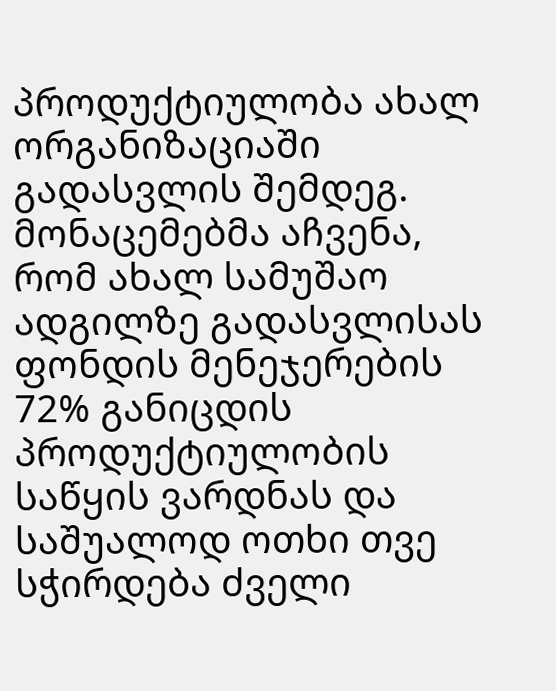პროდუქტიულობა ახალ ორგანიზაციაში გადასვლის შემდეგ.
მონაცემებმა აჩვენა, რომ ახალ სამუშაო ადგილზე გადასვლისას ფონდის მენეჯერების 72% განიცდის პროდუქტიულობის საწყის ვარდნას და საშუალოდ ოთხი თვე სჭირდება ძველი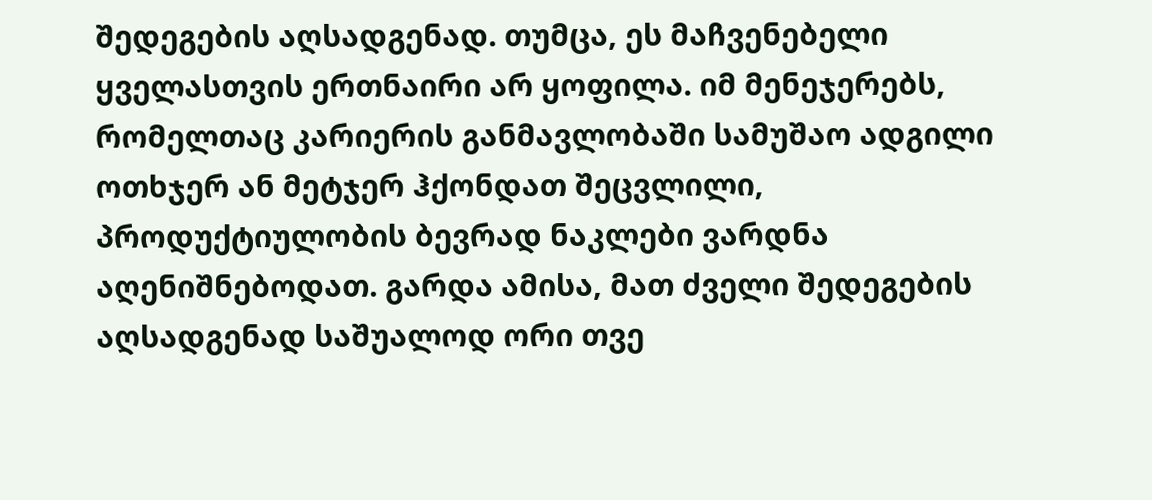შედეგების აღსადგენად. თუმცა, ეს მაჩვენებელი ყველასთვის ერთნაირი არ ყოფილა. იმ მენეჯერებს, რომელთაც კარიერის განმავლობაში სამუშაო ადგილი ოთხჯერ ან მეტჯერ ჰქონდათ შეცვლილი, პროდუქტიულობის ბევრად ნაკლები ვარდნა აღენიშნებოდათ. გარდა ამისა, მათ ძველი შედეგების აღსადგენად საშუალოდ ორი თვე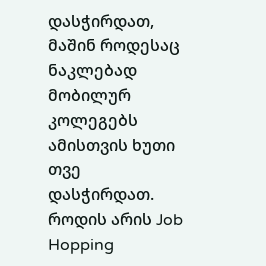დასჭირდათ, მაშინ როდესაც ნაკლებად მობილურ კოლეგებს ამისთვის ხუთი თვე დასჭირდათ.
როდის არის Job Hopping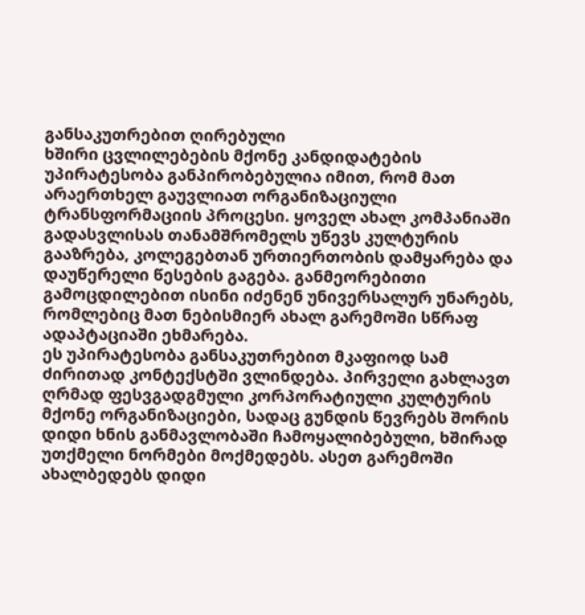განსაკუთრებით ღირებული
ხშირი ცვლილებების მქონე კანდიდატების უპირატესობა განპირობებულია იმით, რომ მათ არაერთხელ გაუვლიათ ორგანიზაციული ტრანსფორმაციის პროცესი. ყოველ ახალ კომპანიაში გადასვლისას თანამშრომელს უწევს კულტურის გააზრება, კოლეგებთან ურთიერთობის დამყარება და დაუწერელი წესების გაგება. განმეორებითი გამოცდილებით ისინი იძენენ უნივერსალურ უნარებს, რომლებიც მათ ნებისმიერ ახალ გარემოში სწრაფ ადაპტაციაში ეხმარება.
ეს უპირატესობა განსაკუთრებით მკაფიოდ სამ ძირითად კონტექსტში ვლინდება. პირველი გახლავთ ღრმად ფესვგადგმული კორპორატიული კულტურის მქონე ორგანიზაციები, სადაც გუნდის წევრებს შორის დიდი ხნის განმავლობაში ჩამოყალიბებული, ხშირად უთქმელი ნორმები მოქმედებს. ასეთ გარემოში ახალბედებს დიდი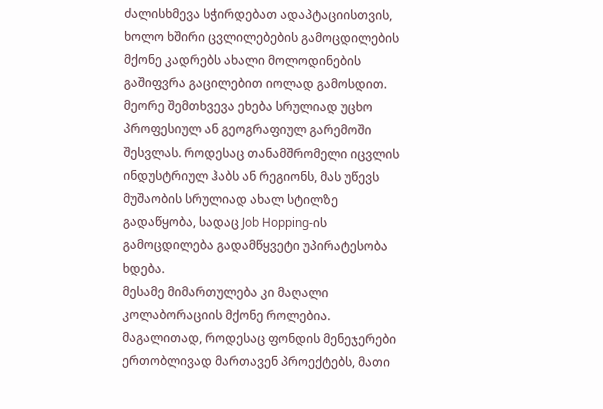ძალისხმევა სჭირდებათ ადაპტაციისთვის, ხოლო ხშირი ცვლილებების გამოცდილების მქონე კადრებს ახალი მოლოდინების გაშიფვრა გაცილებით იოლად გამოსდით.
მეორე შემთხვევა ეხება სრულიად უცხო პროფესიულ ან გეოგრაფიულ გარემოში შესვლას. როდესაც თანამშრომელი იცვლის ინდუსტრიულ ჰაბს ან რეგიონს, მას უწევს მუშაობის სრულიად ახალ სტილზე გადაწყობა, სადაც Job Hopping-ის გამოცდილება გადამწყვეტი უპირატესობა ხდება.
მესამე მიმართულება კი მაღალი კოლაბორაციის მქონე როლებია. მაგალითად, როდესაც ფონდის მენეჯერები ერთობლივად მართავენ პროექტებს, მათი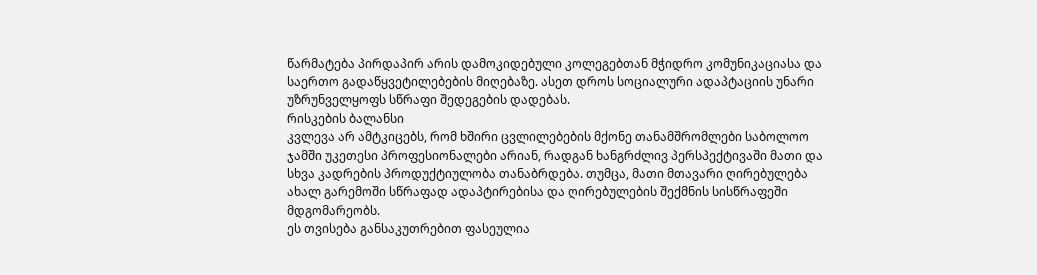წარმატება პირდაპირ არის დამოკიდებული კოლეგებთან მჭიდრო კომუნიკაციასა და საერთო გადაწყვეტილებების მიღებაზე. ასეთ დროს სოციალური ადაპტაციის უნარი უზრუნველყოფს სწრაფი შედეგების დადებას.
რისკების ბალანსი
კვლევა არ ამტკიცებს, რომ ხშირი ცვლილებების მქონე თანამშრომლები საბოლოო ჯამში უკეთესი პროფესიონალები არიან, რადგან ხანგრძლივ პერსპექტივაში მათი და სხვა კადრების პროდუქტიულობა თანაბრდება. თუმცა, მათი მთავარი ღირებულება ახალ გარემოში სწრაფად ადაპტირებისა და ღირებულების შექმნის სისწრაფეში მდგომარეობს.
ეს თვისება განსაკუთრებით ფასეულია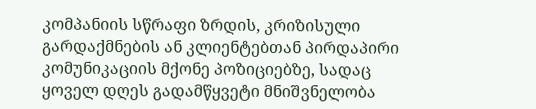კომპანიის სწრაფი ზრდის, კრიზისული გარდაქმნების ან კლიენტებთან პირდაპირი კომუნიკაციის მქონე პოზიციებზე, სადაც ყოველ დღეს გადამწყვეტი მნიშვნელობა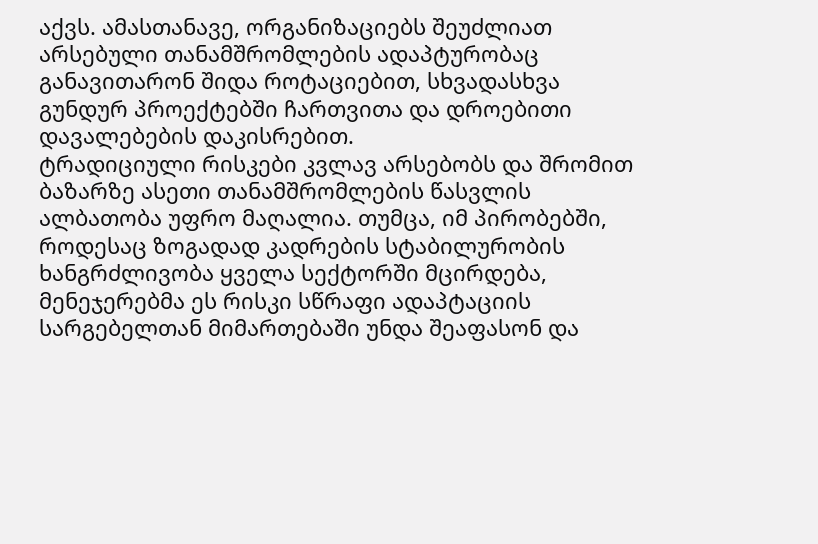აქვს. ამასთანავე, ორგანიზაციებს შეუძლიათ არსებული თანამშრომლების ადაპტურობაც განავითარონ შიდა როტაციებით, სხვადასხვა გუნდურ პროექტებში ჩართვითა და დროებითი დავალებების დაკისრებით.
ტრადიციული რისკები კვლავ არსებობს და შრომით ბაზარზე ასეთი თანამშრომლების წასვლის ალბათობა უფრო მაღალია. თუმცა, იმ პირობებში, როდესაც ზოგადად კადრების სტაბილურობის ხანგრძლივობა ყველა სექტორში მცირდება, მენეჯერებმა ეს რისკი სწრაფი ადაპტაციის სარგებელთან მიმართებაში უნდა შეაფასონ და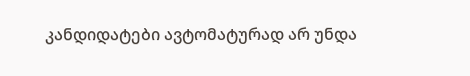კანდიდატები ავტომატურად არ უნდა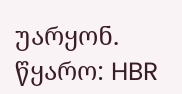უარყონ.
წყარო: HBR